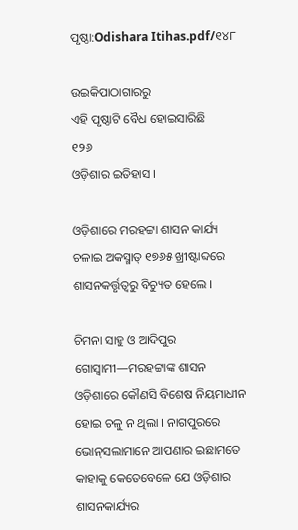ପୃଷ୍ଠା:Odishara Itihas.pdf/୧୪୮

ଉଇକିପାଠାଗାର‌ରୁ
ଏହି ପୃଷ୍ଠାଟି ବୈଧ ହୋଇସାରିଛି
୧୨୬
ଓଡ଼ିଶାର ଇତିହାସ ।

ଓଡ଼ିଶାରେ ମରହଟ୍ଟା ଶାସନ କାର୍ଯ୍ୟ ଚଳାଇ ଅକସ୍ମାତ୍ ୧୭୬୫ ଖ୍ରୀଷ୍ଟାବ୍ଦରେ ଶାସନକର୍ତ୍ତୃତ୍ୱରୁ ବିଚ୍ୟୁତ ହେଲେ ।

ଚିମନା ସାହୁ ଓ ଆଦିପୁର ଗୋସ୍ୱାମୀ—ମରହଟ୍ଟାଙ୍କ ଶାସନ ଓଡ଼ିଶାରେ କୌଣସି ବିଶେଷ ନିୟମାଧୀନ ହୋଇ ଚଳୁ ନ ଥିଲା । ନାଗପୁରରେ ଭୋନ୍‌ସଲାମାନେ ଆପଣାର ଇଛାମତେ କାହାକୁ କେତେବେଳେ ଯେ ଓଡ଼ିଶାର ଶାସନକାର୍ଯ୍ୟର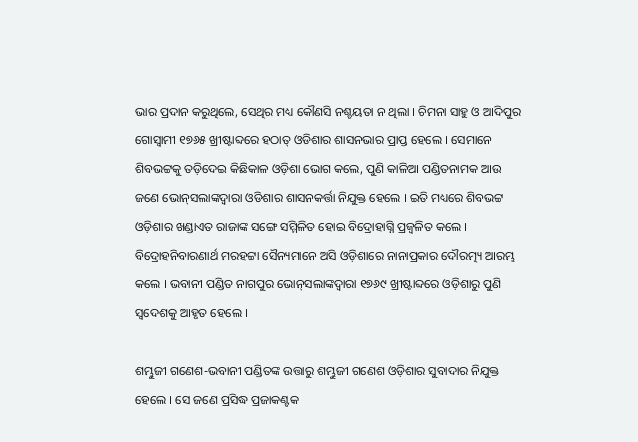ଭାର ପ୍ରଦାନ କରୁଥିଲେ, ସେଥିର ମଧ୍ୟ କୌଣସି ନଶ୍ଚୟତା ନ ଥିଲା । ଚିମନା ସାହୁ ଓ ଆଦିପୁର ଗୋସ୍ୱାମୀ ୧୭୬୫ ଖ୍ରୀଷ୍ଟାବ୍ଦରେ ହଠାତ୍ ଓଡିଶାର ଶାସନଭାର ପ୍ରାପ୍ତ ହେଲେ । ସେମାନେ ଶିବଭଟ୍ଟକୁ ତଡ଼ିଦେଇ କିଛିକାଳ ଓଡ଼ିଶା ଭୋଗ କଲେ, ପୁଣି କାଳିଆ ପଣ୍ଡିତନାମକ ଆଉ ଜଣେ ଭୋନ୍‌ସଲାଙ୍କଦ୍ୱାରା ଓଡିଶାର ଶାସନ‌କର୍ତ୍ତା ନିଯୁକ୍ତ ହେଲେ । ଇତି ମଧ୍ୟରେ ଶିବଭଟ୍ଟ ଓଡ଼ିଶାର ଖଣ୍ଡାଏତ ରାଜାଙ୍କ ସଙ୍ଗେ ସମ୍ମିଳିତ ହୋଇ ବିଦ୍ରୋହାଗ୍ନି ପ୍ରଜ୍ୱଳିତ କଲେ । ବିଦ୍ରୋହନିବାରଣାର୍ଥ ମରହଟ୍ଟା ସୈନ୍ୟମାନେ ଅସି ଓଡ଼ିଶାରେ ନାନାପ୍ରକାର ଦୌରତ୍ମ୍ୟ ଆରମ୍ଭ କଲେ । ଭବାନୀ ପଣ୍ଡିତ ନାଗପୁର ଭୋନ୍‌ସଲାଙ୍କଦ୍ୱାରା ୧୭୬୯ ଖ୍ରୀଷ୍ଟାବ୍ଦରେ ଓଡ଼ିଶାରୁ ପୁଣି ସ୍ୱଦେଶକୁ ଆହୃତ ହେଲେ ।

ଶମ୍ଭୁଜୀ ଗଣେଶ-ଭବାନୀ ପଣ୍ଡିତଙ୍କ ଉତ୍ତାରୁ ଶମ୍ଭୁଜୀ ଗଣେଶ ଓଡ଼ିଶାର ସୁବାଦାର ନିଯୁକ୍ତ ହେଲେ । ସେ ଜଣେ ପ୍ରସିଦ୍ଧ ପ୍ରଜାକଣ୍ଟକ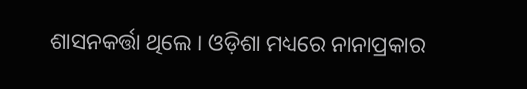ଶାସନ‌କର୍ତ୍ତା ଥିଲେ । ଓଡ଼ିଶା ମଧ୍ୟରେ ନାନାପ୍ରକାର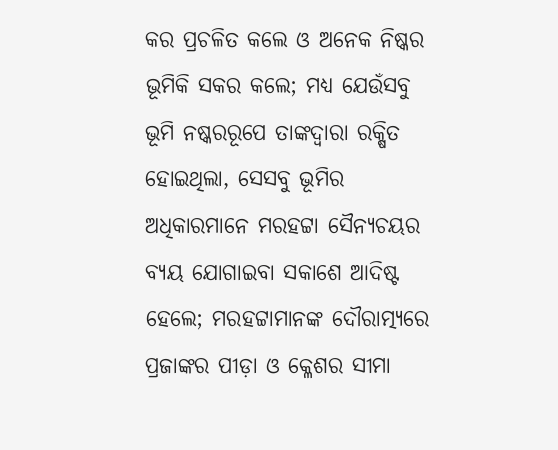କର ପ୍ରଚଳିତ କଲେ ଓ ଅନେକ ନିଷ୍କର ଭୂମିକି ସକର କଲେ; ମଧ୍ୟ ଯେଉଁସବୁ ଭୂମି ନଷ୍କରରୂପେ ତାଙ୍କଦ୍ୱାରା ରକ୍ଷିତ ହୋଇଥିଲା, ସେସବୁ ଭୂମିର ଅଧିକାରମାନେ ମରହଟ୍ଟା ସୈନ୍ୟଚୟର ବ୍ୟୟ ଯୋଗାଇବା ସକାଶେ ଆଦିଷ୍ଟ ହେଲେ; ମରହଟ୍ଟାମାନଙ୍କ ଦୌରାତ୍ମ୍ୟରେ ପ୍ରଜାଙ୍କର ପୀଡ଼ା ଓ କ୍ଳେଶର ସୀମା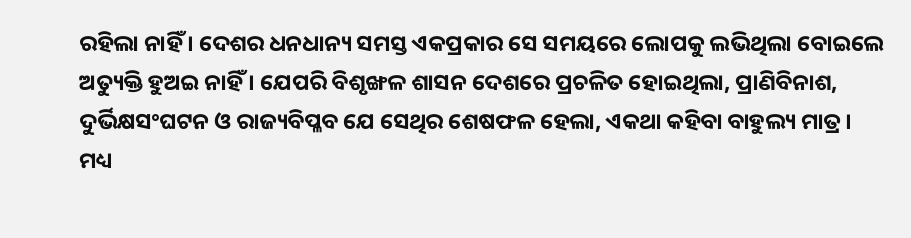ରହିଲା ନାହିଁ । ଦେଶର ଧନଧାନ୍ୟ ସମସ୍ତ ଏକପ୍ରକାର ସେ ସମୟରେ ଲୋପକୁ ଲଭିଥିଲା ବୋଇଲେ ଅତ୍ୟୁକ୍ତି ହୁଅଇ ନାହିଁ । ଯେପରି ବିଶୃଙ୍ଖଳ ଶାସନ ଦେଶରେ ପ୍ରଚଳିତ ହୋଇଥିଲା, ପ୍ରାଣିବିନାଶ, ଦୁର୍ଭିକ୍ଷସଂଘଟନ ଓ ରାଜ୍ୟବିପ୍ଳବ ଯେ ସେଥିର ଶେଷଫଳ ହେଲା, ଏକଥା କହିବା ବାହୁଲ୍ୟ ମାତ୍ର । ମଧ୍ୟ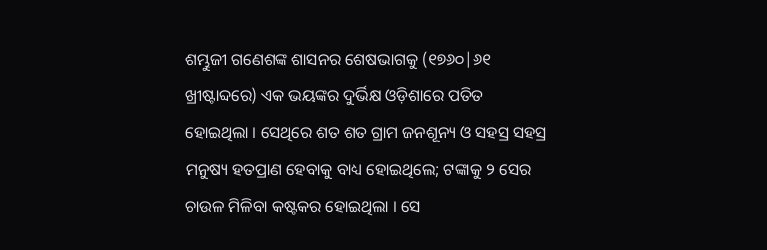ଶମ୍ଭୁଜୀ ଗଣେଶଙ୍କ ଶାସନର ଶେଷଭାଗକୁ (୧୭୬୦|୬୧ ଖ୍ରୀଷ୍ଟାବ୍ଦରେ) ଏକ ଭୟଙ୍କର ଦୁର୍ଭିକ୍ଷ ଓଡ଼ିଶାରେ ପତିତ ହୋଇଥିଲା । ସେଥିରେ ଶତ ଶତ ଗ୍ରାମ ଜନଶୂନ୍ୟ ଓ ସହସ୍ର ସହସ୍ର ମନୁଷ୍ୟ ହତପ୍ରାଣ ହେବାକୁ ବାଧ୍ୟ ହୋଇଥିଲେ; ଟଙ୍କାକୁ ୨ ସେର ଚାଉଳ ମିଳିବା କଷ୍ଟକର ହୋଇଥିଲା । ସେ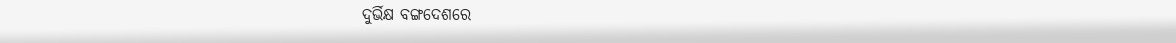ଦୁର୍ଭିକ୍ଷ ବଙ୍ଗଦେଶରେ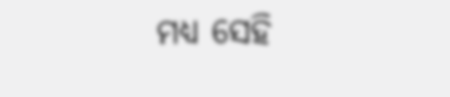ମଧ୍ୟ ସେହି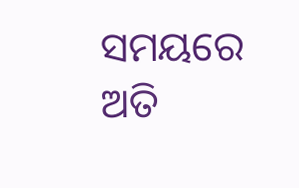ସମୟରେ ଅତି